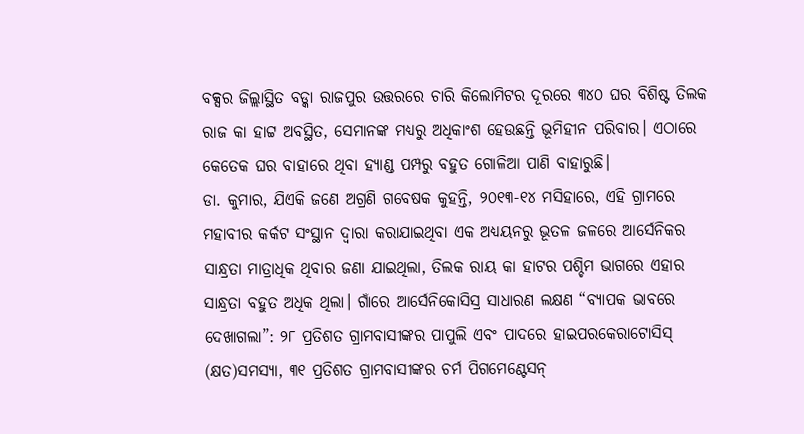ବକ୍ସର ଜିଲ୍ଲାସ୍ଥିତ ବଡ୍କା ରାଜପୁର ଉତ୍ତରରେ ଚାରି କିଲୋମିଟର ଦୂରରେ ୩୪୦ ଘର ବିଶିଷ୍ଟ ତିଲକ ରାଜ କା ହାଟ୍ଟ ଅବସ୍ଥିତ, ସେମାନଙ୍କ ମଧ୍ୟରୁ ଅଧିକାଂଶ ହେଉଛନ୍ତି ଭୂମିହୀନ ପରିବାର। ଏଠାରେ କେତେକ ଘର ବାହାରେ ଥିବା ହ୍ୟାଣ୍ଡ ପମ୍ପରୁ ବହୁତ ଗୋଳିଆ ପାଣି ବାହାରୁଛି।
ଡା. କୁମାର, ଯିଏକି ଜଣେ ଅଗ୍ରଣି ଗବେଷକ କୁହନ୍ତି, ୨୦୧୩-୧୪ ମସିହାରେ, ଏହି ଗ୍ରାମରେ ମହାବୀର କର୍କଟ ସଂସ୍ଥାନ ଦ୍ୱାରା କରାଯାଇଥିବା ଏକ ଅଧ୍ୟୟନରୁ ଭୂତଳ ଜଳରେ ଆର୍ସେନିକର ସାନ୍ଧ୍ରତା ମାତ୍ରାଧିକ ଥିବାର ଜଣା ଯାଇଥିଲା, ତିଲକ ରାୟ କା ହାଟର ପଶ୍ଚିମ ଭାଗରେ ଏହାର ସାନ୍ଧ୍ରତା ବହୁତ ଅଧିକ ଥିଲା। ଗାଁରେ ଆର୍ସେନିକୋସିସ୍ର ସାଧାରଣ ଲକ୍ଷଣ “ବ୍ୟାପକ ଭାବରେ ଦେଖାଗଲା”: ୨୮ ପ୍ରତିଶତ ଗ୍ରାମବାସୀଙ୍କର ପାପୁଲି ଏବଂ ପାଦରେ ହାଇପରକେରାଟୋସିସ୍ (କ୍ଷତ)ସମସ୍ୟା, ୩୧ ପ୍ରତିଶତ ଗ୍ରାମବାସୀଙ୍କର ଚର୍ମ ପିଗମେଣ୍ଟେସନ୍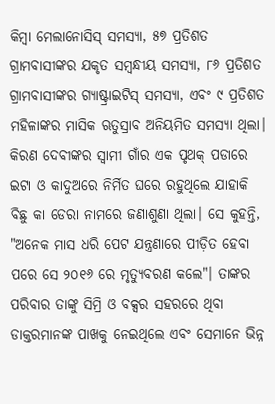କିମ୍ବା ମେଲାନୋସିସ୍ ସମସ୍ୟା, ୫୭ ପ୍ରତିଶତ ଗ୍ରାମବାସୀଙ୍କର ଯକୃତ ସମ୍ବନ୍ଧୀୟ ସମସ୍ୟା, ୮୬ ପ୍ରତିଶତ ଗ୍ରାମବାସୀଙ୍କର ଗ୍ୟାଷ୍ଟ୍ରାଇଟିସ୍ ସମସ୍ୟା, ଏବଂ ୯ ପ୍ରତିଶତ ମହିଳାଙ୍କର ମାସିକ ଋତୁସ୍ରାବ ଅନିୟମିତ ସମସ୍ୟା ଥିଲା।
କିରଣ ଦେବୀଙ୍କର ସ୍ୱାମୀ ଗାଁର ଏକ ପୃଥକ୍ ପଡାରେ ଇଟା ଓ କାଦୁଅରେ ନିର୍ମିତ ଘରେ ରହୁଥିଲେ ଯାହାକି ବିଛୁ କା ଡେରା ନାମରେ ଜଣାଶୁଣା ଥିଲା। ସେ କୁହନ୍ତି, "ଅନେକ ମାସ ଧରି ପେଟ ଯନ୍ତ୍ରଣାରେ ପୀଡ଼ିତ ହେବା ପରେ ସେ ୨୦୧୬ ରେ ମୃତ୍ୟୁବରଣ କଲେ"। ତାଙ୍କର ପରିବାର ତାଙ୍କୁ ସିମ୍ରି ଓ ବକ୍ସର ସହରରେ ଥିବା ଡାକ୍ତରମାନଙ୍କ ପାଖକୁ ନେଇଥିଲେ ଏବଂ ସେମାନେ ଭିନ୍ନ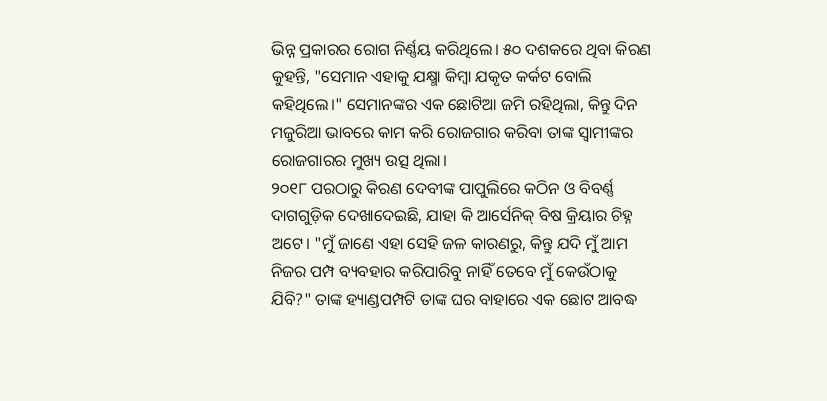ଭିନ୍ନ ପ୍ରକାରର ରୋଗ ନିର୍ଣ୍ଣୟ କରିଥିଲେ। ୫୦ ଦଶକରେ ଥିବା କିରଣ କୁହନ୍ତି, "ସେମାନ ଏହାକୁ ଯକ୍ଷ୍ମା କିମ୍ବା ଯକୃତ କର୍କଟ ବୋଲି କହିଥିଲେ।" ସେମାନଙ୍କର ଏକ ଛୋଟିଆ ଜମି ରହିଥିଲା, କିନ୍ତୁ ଦିନ ମଜୁରିଆ ଭାବରେ କାମ କରି ରୋଜଗାର କରିବା ତାଙ୍କ ସ୍ୱାମୀଙ୍କର ରୋଜଗାରର ମୁଖ୍ୟ ଉତ୍ସ ଥିଲା।
୨୦୧୮ ପରଠାରୁ କିରଣ ଦେବୀଙ୍କ ପାପୁଲିରେ କଠିନ ଓ ବିବର୍ଣ୍ଣ ଦାଗଗୁଡ଼ିକ ଦେଖାଦେଇଛି, ଯାହା କି ଆର୍ସେନିକ୍ ବିଷ କ୍ରିୟାର ଚିହ୍ନ ଅଟେ। "ମୁଁ ଜାଣେ ଏହା ସେହି ଜଳ କାରଣରୁ, କିନ୍ତୁ ଯଦି ମୁଁ ଆମ ନିଜର ପମ୍ପ ବ୍ୟବହାର କରିପାରିବୁ ନାହିଁ ତେବେ ମୁଁ କେଉଁଠାକୁ ଯିବି?" ତାଙ୍କ ହ୍ୟାଣ୍ଡପମ୍ପଟି ତାଙ୍କ ଘର ବାହାରେ ଏକ ଛୋଟ ଆବଦ୍ଧ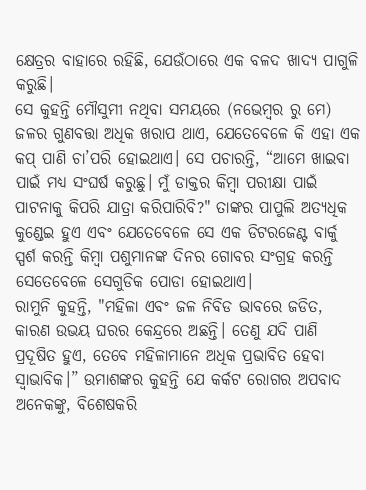କ୍ଷେତ୍ରର ବାହାରେ ରହିଛି, ଯେଉଁଠାରେ ଏକ ବଳଦ ଖାଦ୍ୟ ପାଗୁଳି କରୁଛି।
ସେ କୁହନ୍ତି ମୌସୁମୀ ନଥିବା ସମୟରେ (ନଭେମ୍ବର ରୁ ମେ) ଜଳର ଗୁଣବତ୍ତା ଅଧିକ ଖରାପ ଥାଏ, ଯେତେବେଳେ କି ଏହା ଏକ କପ୍ ପାଣି ଚା’ପରି ହୋଇଥାଏ। ସେ ପଚାରନ୍ତି, “ଆମେ ଖାଇବା ପାଇଁ ମଧ୍ୟ ସଂଘର୍ଷ କରୁଛୁ। ମୁଁ ଡାକ୍ତର କିମ୍ବା ପରୀକ୍ଷା ପାଇଁ ପାଟନାକୁ କିପରି ଯାତ୍ରା କରିପାରିବି?" ତାଙ୍କର ପାପୁଲି ଅତ୍ୟଧିକ କୁଣ୍ଡେଇ ହୁଏ ଏବଂ ଯେତେବେଳେ ସେ ଏକ ଡିଟରଜେଣ୍ଟ ବାର୍କୁ ସ୍ପର୍ଶ କରନ୍ତି କିମ୍ବା ପଶୁମାନଙ୍କ ଦିନର ଗୋବର ସଂଗ୍ରହ କରନ୍ତି ସେତେବେଳେ ସେଗୁଡିକ ପୋଡା ହୋଇଥାଏ।
ରାମୁନି କୁହନ୍ତି, "ମହିଳା ଏବଂ ଜଳ ନିବିଡ ଭାବରେ ଜଡିତ, କାରଣ ଉଭୟ ଘରର କେନ୍ଦ୍ରରେ ଅଛନ୍ତି। ତେଣୁ ଯଦି ପାଣି ପ୍ରଦୂଷିତ ହୁଏ, ତେବେ ମହିଳାମାନେ ଅଧିକ ପ୍ରଭାବିତ ହେବା ସ୍ୱାଭାବିକ।” ଉମାଶଙ୍କର କୁହନ୍ତି ଯେ କର୍କଟ ରୋଗର ଅପବାଦ ଅନେକଙ୍କୁ, ବିଶେଷକରି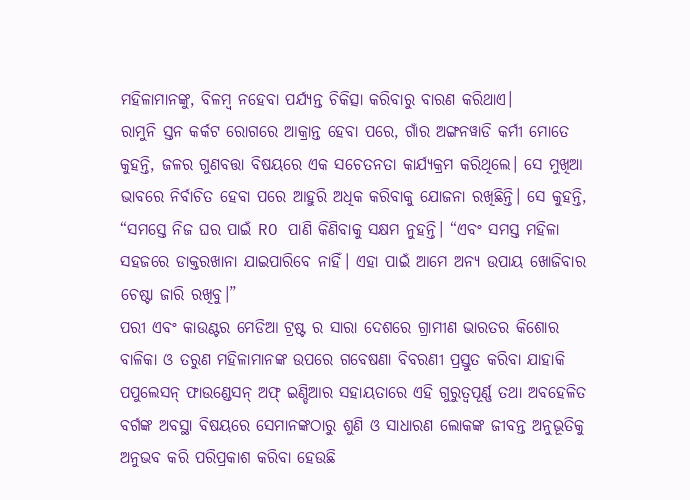ମହିଳାମାନଙ୍କୁ, ବିଳମ୍ବ ନହେବା ପର୍ଯ୍ୟନ୍ତ ଚିକିତ୍ସା କରିବାରୁ ବାରଣ କରିଥାଏ।
ରାମୁନି ସ୍ତନ କର୍କଟ ରୋଗରେ ଆକ୍ରାନ୍ତ ହେବା ପରେ, ଗାଁର ଅଙ୍ଗନୱାଡି କର୍ମୀ ମୋତେ କୁହନ୍ତି, ଜଳର ଗୁଣବତ୍ତା ବିଷୟରେ ଏକ ସଚେତନତା କାର୍ଯ୍ୟକ୍ରମ କରିଥିଲେ। ସେ ମୁଖିଆ ଭାବରେ ନିର୍ବାଚିତ ହେବା ପରେ ଆହୁରି ଅଧିକ କରିବାକୁ ଯୋଜନା ରଖିଛିନ୍ତି। ସେ କୁହନ୍ତି, “ସମସ୍ତେ ନିଜ ଘର ପାଇଁ RO ପାଣି କିଣିବାକୁ ସକ୍ଷମ ନୁହନ୍ତି। “ଏବଂ ସମସ୍ତ ମହିଳା ସହଜରେ ଡାକ୍ତରଖାନା ଯାଇପାରିବେ ନାହିଁ। ଏହା ପାଇଁ ଆମେ ଅନ୍ୟ ଉପାୟ ଖୋଜିବାର ଚେଷ୍ଟା ଜାରି ରଖିବୁ।”
ପରୀ ଏବଂ କାଉଣ୍ଟର ମେଡିଆ ଟ୍ରଷ୍ଟ ର ସାରା ଦେଶରେ ଗ୍ରାମୀଣ ଭାରତର କିଶୋର ବାଳିକା ଓ ତରୁଣ ମହିଳାମାନଙ୍କ ଉପରେ ଗବେଷଣା ବିବରଣୀ ପ୍ରସ୍ତୁତ କରିବା ଯାହାକି ପପୁଲେସନ୍ ଫାଉଣ୍ଡେସନ୍ ଅଫ୍ ଇଣ୍ଡିଆର ସହାୟତାରେ ଏହି ଗୁରୁତ୍ୱପୂର୍ଣ୍ଣ ତଥା ଅବହେଳିତ ବର୍ଗଙ୍କ ଅବସ୍ଥା ବିଷୟରେ ସେମାନଙ୍କଠାରୁ ଶୁଣି ଓ ସାଧାରଣ ଲୋକଙ୍କ ଜୀବନ୍ତ ଅନୁଭୂତିକୁ ଅନୁଭବ କରି ପରିପ୍ରକାଶ କରିବା ହେଉଛି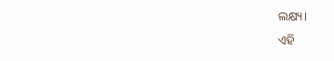ଲକ୍ଷ୍ୟ।
ଏହି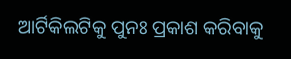ଆର୍ଟିକିଲଟିକୁ ପୁନଃ ପ୍ରକାଶ କରିବାକୁ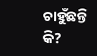ଚାହୁଁଛନ୍ତି କି?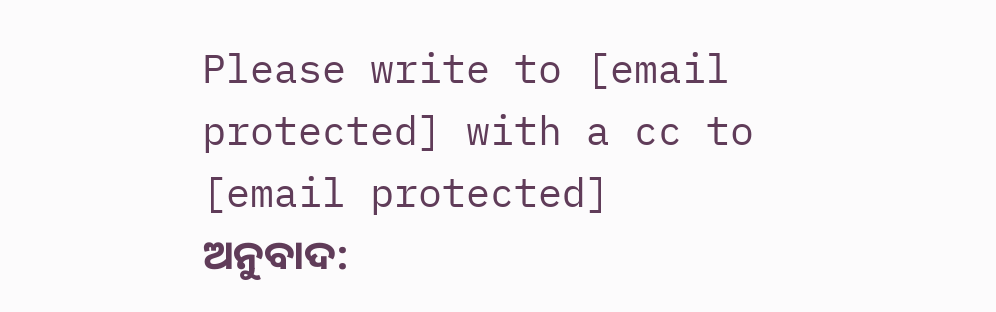Please write to [email protected] with a cc to [email protected]
ଅନୁବାଦ: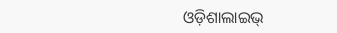ଓଡ଼ିଶାଲାଇଭ୍